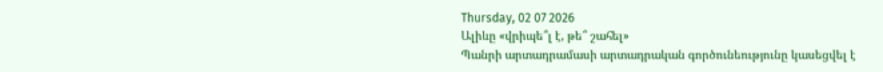Thursday, 02 07 2026
Ալիևը «վրիպե՞լ է, թե՞ շահել»
Պանրի արտադրամասի արտադրական գործունեությունը կասեցվել է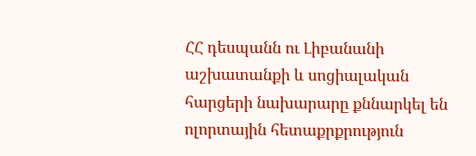ՀՀ դեսպանն ու Լիբանանի աշխատանքի և սոցիալական հարցերի նախարարը քննարկել են ոլորտային հետաքրքրություն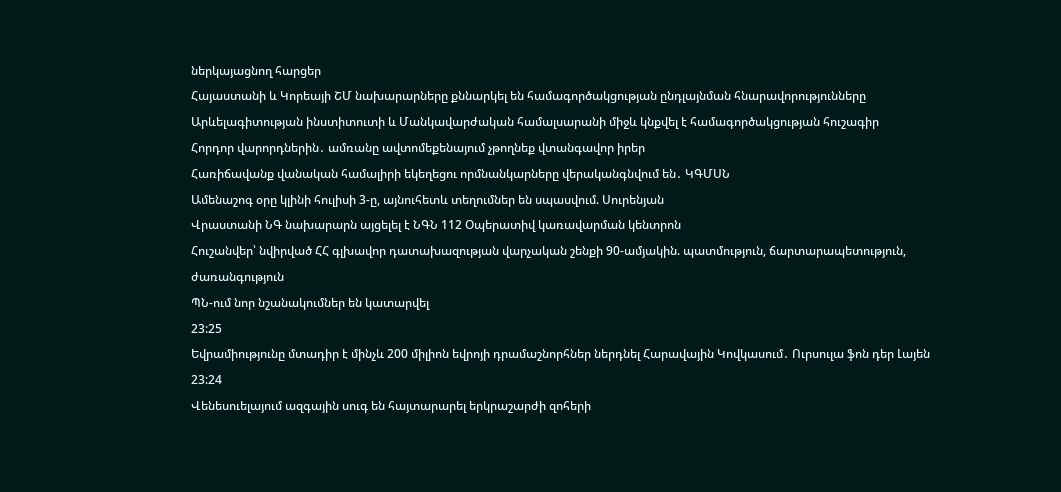ներկայացնող հարցեր
Հայաստանի և Կորեայի ՇՄ նախարարները քննարկել են համագործակցության ընդլայնման հնարավորությունները
Արևելագիտության ինստիտուտի և Մանկավարժական համալսարանի միջև կնքվել է համագործակցության հուշագիր
Հորդոր վարորդներին․ ամռանը ավտոմեքենայում չթողնեք վտանգավոր իրեր
Հառիճավանք վանական համալիրի եկեղեցու որմնանկարները վերականգնվում են․ ԿԳՄՍՆ
Ամենաշոգ օրը կլինի հուլիսի 3-ը, այնուհետև տեղումներ են սպասվում. Սուրենյան
Վրաստանի ՆԳ նախարարն այցելել է ՆԳՆ 112 Օպերատիվ կառավարման կենտրոն
Հուշանվեր՝ նվիրված ՀՀ գլխավոր դատախազության վարչական շենքի 90-ամյակին. պատմություն, ճարտարապետություն, ժառանգություն
ՊՆ-ում նոր նշանակումներ են կատարվել
23:25
Եվրամիությունը մտադիր է մինչև 200 միլիոն եվրոյի դրամաշնորհներ ներդնել Հարավային Կովկասում․ Ուրսուլա ֆոն դեր Լայեն
23:24
Վենեսուելայում ազգային սուգ են հայտարարել երկրաշարժի զոհերի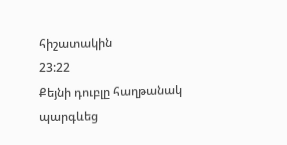հիշատակին
23:22
Քեյնի դուբլը հաղթանակ պարգևեց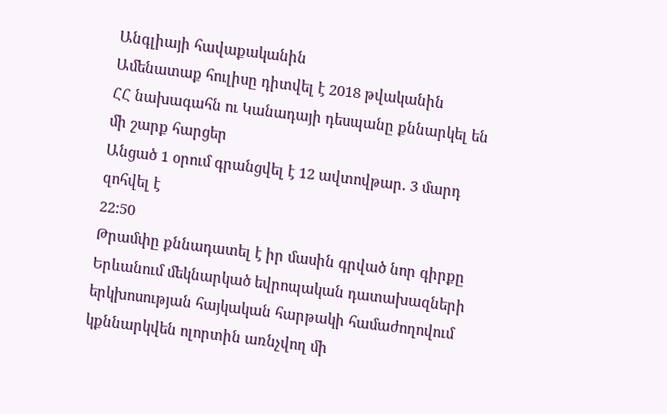Անգլիայի հավաքականին
Ամենատաք հուլիսը դիտվել է 2018 թվականին
ՀՀ նախագահն ու Կանադայի դեսպանը քննարկել են մի շարք հարցեր
Անցած 1 օրում գրանցվել է 12 ավտովթար․ 3 մարդ զոհվել է
22:50
Թրամփը քննադատել է իր մասին գրված նոր գիրքը
Երևանում մեկնարկած եվրոպական դատախազների երկխոսության հայկական հարթակի համաժողովում կքննարկվեն ոլորտին առնչվող մի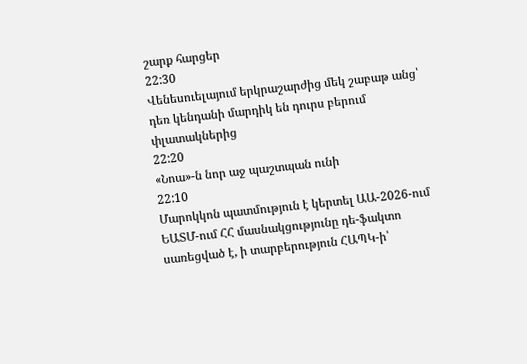շարք հարցեր
22:30
Վենեսուելայում երկրաշարժից մեկ շաբաթ անց՝ դեռ կենդանի մարդիկ են դուրս բերում փլատակներից
22:20
«Նոա»-ն նոր աջ պաշտպան ունի
22:10
Մարոկկոն պատմություն է կերտել ԱԱ-2026-ում
ԵԱՏՄ-ում ՀՀ մասնակցությունը դե-ֆակտո սառեցված է, ի տարբերություն ՀԱՊԿ-ի՝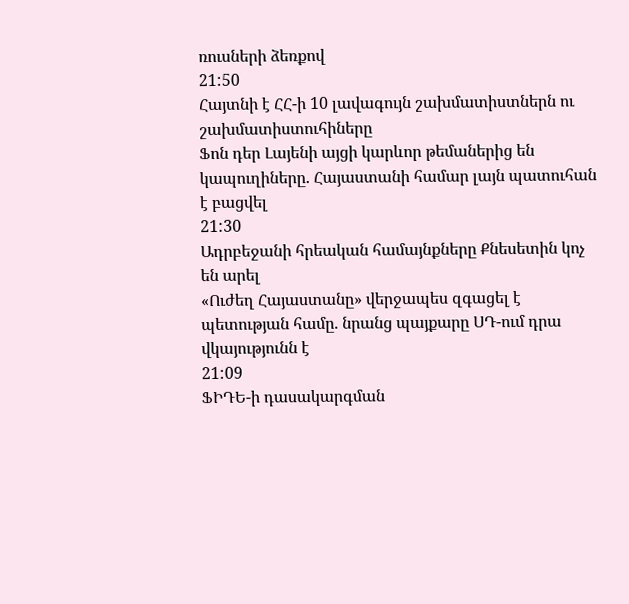ռուսների ձեռքով
21:50
Հայտնի է ՀՀ-ի 10 լավագույն շախմատիստներն ու շախմատիստուհիները
Ֆոն դեր Լայենի այցի կարևոր թեմաներից են կապուղիները. Հայաստանի համար լայն պատուհան է բացվել
21:30
Ադրբեջանի հրեական համայնքները Քնեսետին կոչ են արել
«Ուժեղ Հայաստանը» վերջապես զգացել է պետության համը. նրանց պայքարը ՍԴ-ում դրա վկայությունն է
21:09
ՖԻԴԵ-ի դասակարգման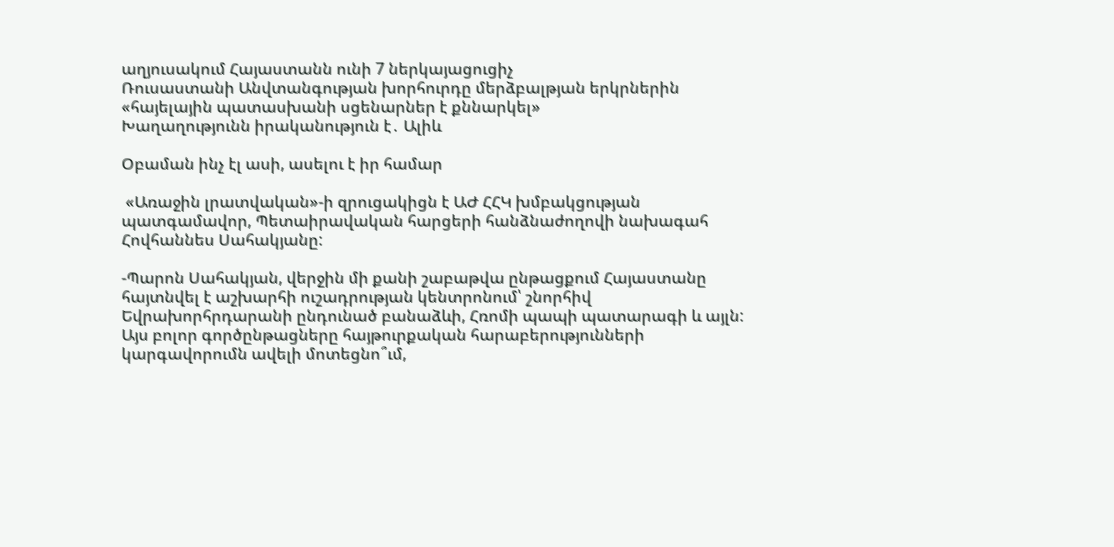աղյուսակում Հայաստանն ունի 7 ներկայացուցիչ
Ռուսաստանի Անվտանգության խորհուրդը մերձբալթյան երկրներին «հայելային պատասխանի սցենարներ է քննարկել»
Խաղաղությունն իրականություն է․ Ալիև

Օբաման ինչ էլ ասի, ասելու է իր համար

 «Առաջին լրատվական»-ի զրուցակիցն է ԱԺ ՀՀԿ խմբակցության պատգամավոր, Պետաիրավական հարցերի հանձնաժողովի նախագահ Հովհաննես Սահակյանը:

-Պարոն Սահակյան, վերջին մի քանի շաբաթվա ընթացքում Հայաստանը հայտնվել է աշխարհի ուշադրության կենտրոնում՝ շնորհիվ Եվրախորհրդարանի ընդունած բանաձևի, Հռոմի պապի պատարագի և այլն: Այս բոլոր գործընթացները հայթուրքական հարաբերությունների կարգավորումն ավելի մոտեցնո՞ւմ,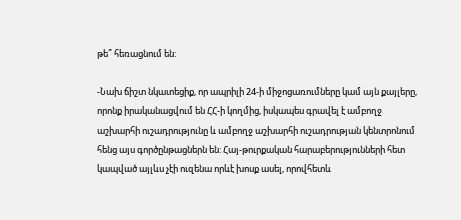թե՞ հեռացնում են:

-Նախ ճիշտ նկատեցիք, որ ապրիլի 24-ի միջոցառումները կամ այն քայլերը, որոնք իրականացվում են ՀՀ-ի կողմից, իսկապես գրավել է ամբողջ աշխարհի ուշադրությունը և ամբողջ աշխարհի ուշադրության կենտրոնում հենց այս գործընթացներն են: Հայ-թուրքական հարաբերությունների հետ կապված այլևս չէի ուզենա որևէ խոսք ասել, որովհետև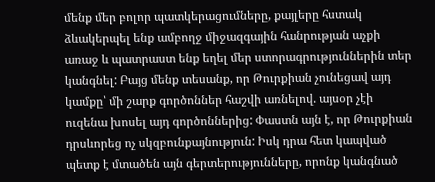մենք մեր բոլոր պատկերացումները, քայլերը հստակ ձևակերպել ենք ամբողջ միջազգային հանրության աչքի առաջ և պատրաստ ենք եղել մեր ստորագրություններին տեր կանգնել: Բայց մենք տեսանք, որ Թուրքիան չունեցավ այդ կամքը՝ մի շարք գործոններ հաշվի առնելով. այսօր չէի ուզենա խոսել այդ գործոններից: Փաստն այն է, որ Թուրքիան դրսևորեց ոչ սկզբունքայնություն: Իսկ դրա հետ կապված պետք է մտածեն այն գերտերությունները, որոնք կանգնած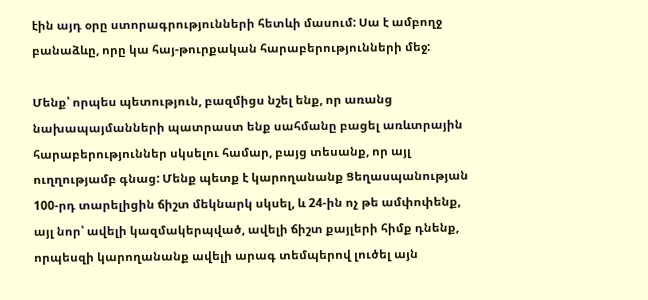էին այդ օրը ստորագրությունների հետևի մասում: Սա է ամբողջ բանաձևը, որը կա հայ-թուրքական հարաբերությունների մեջ:

Մենք՝ որպես պետություն, բազմիցս նշել ենք, որ առանց նախապայմանների պատրաստ ենք սահմանը բացել առևտրային հարաբերություններ սկսելու համար, բայց տեսանք, որ այլ ուղղությամբ գնաց: Մենք պետք է կարողանանք Ցեղասպանության 100-րդ տարելիցին ճիշտ մեկնարկ սկսել, և 24-ին ոչ թե ամփոփենք, այլ նոր՝ ավելի կազմակերպված, ավելի ճիշտ քայլերի հիմք դնենք, որպեսզի կարողանանք ավելի արագ տեմպերով լուծել այն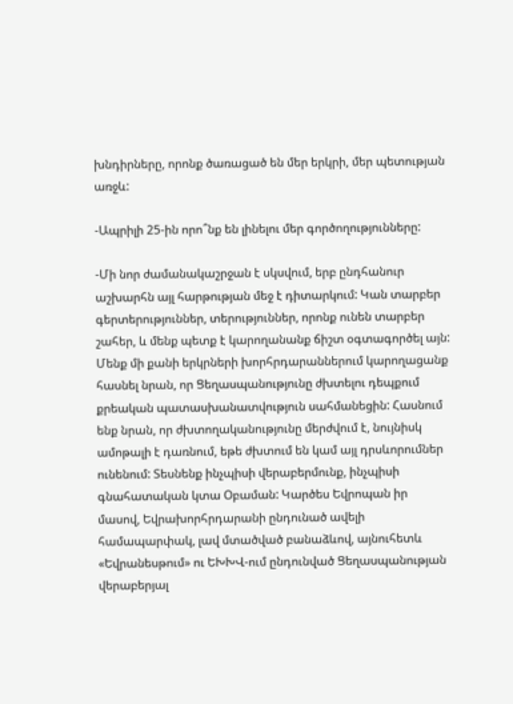խնդիրները, որոնք ծառացած են մեր երկրի, մեր պետության առջև:

-Ապրիլի 25-ին որո՞նք են լինելու մեր գործողությունները:

-Մի նոր ժամանակաշրջան է սկսվում, երբ ընդհանուր աշխարհն այլ հարթության մեջ է դիտարկում: Կան տարբեր գերտերություններ, տերություններ, որոնք ունեն տարբեր շահեր, և մենք պետք է կարողանանք ճիշտ օգտագործել այն: Մենք մի քանի երկրների խորհրդարաններում կարողացանք հասնել նրան, որ Ցեղասպանությունը ժխտելու դեպքում քրեական պատասխանատվություն սահմանեցին: Հասնում ենք նրան, որ ժխտողականությունը մերժվում է, նույնիսկ ամոթալի է դառնում, եթե ժխտում են կամ այլ դրսևորումներ ունենում: Տեսնենք ինչպիսի վերաբերմունք, ինչպիսի գնահատական կտա Օբաման: Կարծես Եվրոպան իր մասով, Եվրախորհրդարանի ընդունած ավելի համապարփակ, լավ մտածված բանաձևով, այնուհետև «Եվրանեսթում» ու ԵԽԽՎ-ում ընդունված Ցեղասպանության վերաբերյալ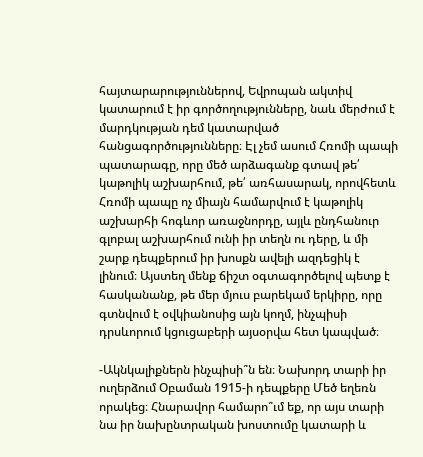հայտարարություններով, Եվրոպան ակտիվ կատարում է իր գործողությունները, նաև մերժում է մարդկության դեմ կատարված հանցագործությունները։ Էլ չեմ ասում Հռոմի պապի պատարագը, որը մեծ արձագանք գտավ թե՛ կաթոլիկ աշխարհում, թե՛ առհասարակ, որովհետև Հռոմի պապը ոչ միայն համարվում է կաթոլիկ աշխարհի հոգևոր առաջնորդը, այլև ընդհանուր գլոբալ աշխարհում ունի իր տեղն ու դերը, և մի շարք դեպքերում իր խոսքն ավելի ազդեցիկ է լինում։ Այստեղ մենք ճիշտ օգտագործելով պետք է հասկանանք, թե մեր մյուս բարեկամ երկիրը, որը գտնվում է օվկիանոսից այն կողմ, ինչպիսի դրսևորում կցուցաբերի այսօրվա հետ կապված։

-Ակնկալիքներն ինչպիսի՞ն են։ Նախորդ տարի իր ուղերձում Օբաման 1915-ի դեպքերը Մեծ եղեռն որակեց։ Հնարավոր համարո՞ւմ եք, որ այս տարի նա իր նախընտրական խոստումը կատարի և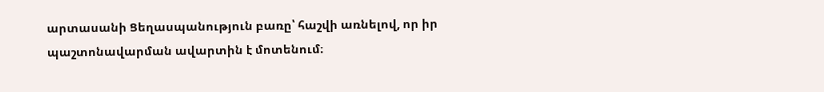արտասանի Ցեղասպանություն բառը՝ հաշվի առնելով, որ իր պաշտոնավարման ավարտին է մոտենում։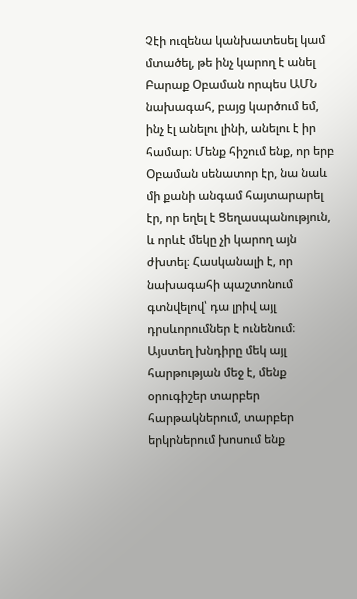Չէի ուզենա կանխատեսել կամ մտածել, թե ինչ կարող է անել Բարաք Օբաման որպես ԱՄՆ նախագահ, բայց կարծում եմ, ինչ էլ անելու լինի, անելու է իր համար։ Մենք հիշում ենք, որ երբ Օբաման սենատոր էր, նա նաև մի քանի անգամ հայտարարել էր, որ եղել է Ցեղասպանություն, և որևէ մեկը չի կարող այն ժխտել։ Հասկանալի է, որ նախագահի պաշտոնում գտնվելով՝ դա լրիվ այլ դրսևորումներ է ունենում։ Այստեղ խնդիրը մեկ այլ հարթության մեջ է, մենք օրուգիշեր տարբեր հարթակներում, տարբեր երկրներում խոսում ենք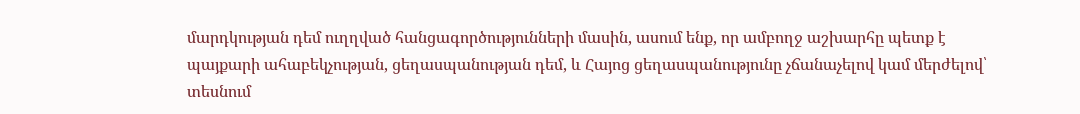մարդկության դեմ ուղղված հանցագործությունների մասին, ասում ենք, որ ամբողջ աշխարհը պետք է պայքարի ահաբեկչության, ցեղասպանության դեմ, և Հայոց ցեղասպանությունը չճանաչելով կամ մերժելով՝ տեսնում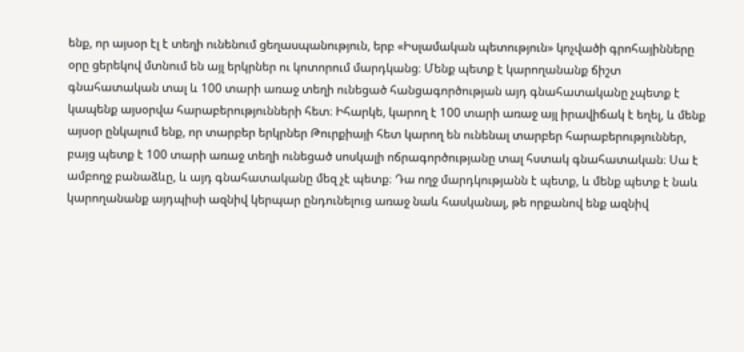ենք, որ այսօր էլ է տեղի ունենում ցեղասպանություն, երբ «Իսլամական պետություն» կոչվածի գրոհայինները օրը ցերեկով մտնում են այլ երկրներ ու կոտորում մարդկանց։ Մենք պետք է կարողանանք ճիշտ գնահատական տալ և 100 տարի առաջ տեղի ունեցած հանցագործության այդ գնահատականը չպետք է կապենք այսօրվա հարաբերությունների հետ։ Իհարկե, կարող է 100 տարի առաջ այլ իրավիճակ է եղել, և մենք այսօր ընկալում ենք, որ տարբեր երկրներ Թուրքիայի հետ կարող են ունենալ տարբեր հարաբերություններ, բայց պետք է 100 տարի առաջ տեղի ունեցած սոսկալի ոճրագործությանը տալ հստակ գնահատական։ Սա է ամբողջ բանաձևը, և այդ գնահատականը մեզ չէ պետք։ Դա ողջ մարդկությանն է պետք, և մենք պետք է նաև կարողանանք այդպիսի ազնիվ կերպար ընդունելուց առաջ նաև հասկանալ, թե որքանով ենք ազնիվ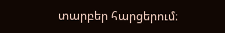տարբեր հարցերում։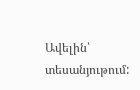Ավելին՝ տեսանյութում: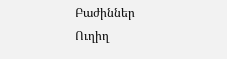Բաժիններ
Ուղիղ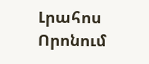Լրահոս
Որոնում